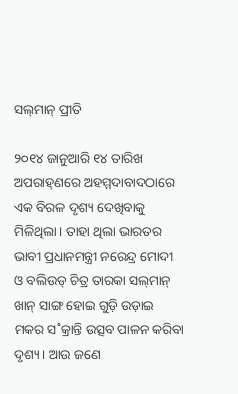ସଲ୍‌ମାନ୍‌ ପ୍ରୀତି

୨୦୧୪ ଜାନୁଆରି ୧୪ ତାରିଖ ଅପରାହ୍‌ଣରେ ଅହମ୍ମଦାବାଦଠାରେ ଏକ ବିରଳ ଦୃଶ୍ୟ ଦେଖିବାକୁ ମିଳିଥିଲା। ତାହା ଥିଲା ଭାରତର ଭାବୀ ପ୍ରଧାନମନ୍ତ୍ରୀ ନରେନ୍ଦ୍ର ମୋଦୀ ଓ ବଲିଉଡ୍‌ ଚିତ୍ର ତାରକା ସଲ୍‌ମାନ୍‌ ଖାନ୍‌ ସାଙ୍ଗ ହୋଇ ଗୁଡ଼ି ଉଡ଼ାଇ ମକର ସ˚କ୍ରାନ୍ତି ଉତ୍ସବ ପାଳନ କରିବା ଦୃଶ୍ୟ। ଆଉ ଜଣେ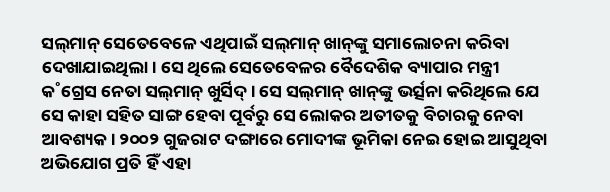ସଲ୍‌ମାନ୍‌ ସେତେବେଳେ ଏଥିପାଇଁ ସଲ୍‌ମାନ୍‌ ଖାନ୍‌ଙ୍କୁ ସମାଲୋଚନା କରିବା ଦେଖାଯାଇଥିଲା। ସେ ଥିଲେ ସେତେବେଳର ବୈଦେଶିକ ବ୍ୟାପାର ମନ୍ତ୍ରୀ କ˚ଗ୍ରେସ ନେତା ସଲ୍‌ମାନ୍‌ ଖୁର୍ସିଦ୍‌। ସେ ସଲ୍‌ମାନ୍‌ ଖାନ୍‌ଙ୍କୁ ଭର୍ତ୍ସନା କରିଥିଲେ ଯେ ସେ କାହା ସହିତ ସାଙ୍ଗ ହେବା ପୂର୍ବରୁ ସେ ଲୋକର ଅତୀତକୁ ବିଚାରକୁ ନେବା ଆବଶ୍ୟକ। ୨୦୦୨ ଗୁଜରାଟ ଦଙ୍ଗାରେ ମୋଦୀଙ୍କ ଭୂମିକା ନେଇ ହୋଇ ଆସୁଥିବା ଅଭିଯୋଗ ପ୍ରତି ହିଁ ଏହା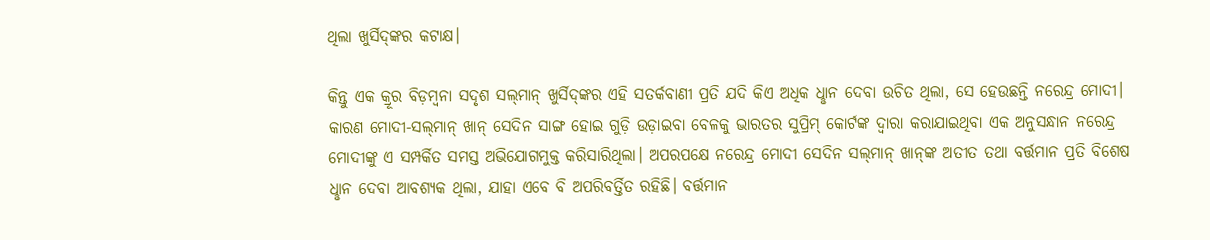ଥିଲା ଖୁର୍ସିଦ୍‌ଙ୍କର କଟାକ୍ଷ।

କିନ୍ତୁ ଏକ କ୍ରୂର ବିଡ଼ମ୍ବନା ସଦୃଶ ସଲ୍‌ମାନ୍‌ ଖୁର୍ସିଦ୍‌ଙ୍କର ଏହି ସତର୍କବାଣୀ ପ୍ରତି ଯଦି କିଏ ଅଧିକ ଧୢାନ ଦେବା ଉଚିତ ଥିଲା, ସେ ହେଉଛନ୍ତି ନରେନ୍ଦ୍ର ମୋଦୀ। କାରଣ ମୋଦୀ-ସଲ୍‌ମାନ୍‌ ଖାନ୍‌ ସେଦିନ ସାଙ୍ଗ ହୋଇ ଗୁଡ଼ି ଉଡ଼ାଇବା ବେଳକୁ ଭାରତର ସୁପ୍ରିମ୍‌ କୋର୍ଟଙ୍କ ଦ୍ବାରା କରାଯାଇଥିବା ଏକ ଅନୁସନ୍ଧାନ ନରେନ୍ଦ୍ର ମୋଦୀଙ୍କୁ ଏ ସମ୍ପର୍କିତ ସମସ୍ତ ଅଭିଯୋଗମୁକ୍ତ କରିସାରିଥିଲା। ଅପରପକ୍ଷେ ନରେନ୍ଦ୍ର ମୋଦୀ ସେଦିନ ସଲ୍‌ମାନ୍‌ ଖାନ୍‌ଙ୍କ ଅତୀତ ତଥା ବର୍ତ୍ତମାନ ପ୍ରତି ବିଶେଷ ଧୢାନ ଦେବା ଆବଶ୍ୟକ ଥିଲା, ଯାହା ଏବେ ବି ଅପରିବର୍ତ୍ତିତ ରହିଛି। ବର୍ତ୍ତମାନ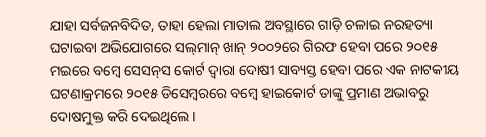ଯାହା ସର୍ବଜନବିଦିତ, ତାହା ହେଲା ମାତାଲ ଅବସ୍ଥାରେ ଗାଡ଼ି ଚଳାଇ ନରହତ୍ୟା ଘଟାଇବା ଅଭିଯୋଗରେ ସଲ୍‌ମାନ୍‌ ଖାନ୍‌ ୨୦୦୨ରେ ଗିରଫ ହେବା ପରେ ୨୦୧୫ ମଇରେ ବମ୍ବେ ସେସନ୍‌ସ କୋର୍ଟ ଦ୍ବାରା ଦୋଷୀ ସାବ୍ୟସ୍ତ ହେବା ପରେ ଏକ ନାଟକୀୟ ଘଟଣାକ୍ରମରେ ୨୦୧୫ ଡିସେମ୍ବରରେ ବମ୍ବେ ହାଇକୋର୍ଟ ତାଙ୍କୁ ପ୍ରମାଣ ଅଭାବରୁ ଦୋଷମୁକ୍ତ କରି ଦେଇଥିଲେ।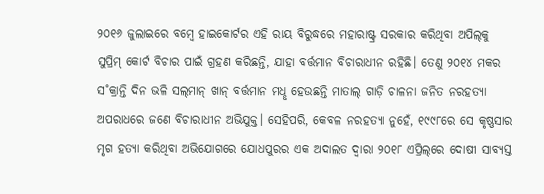୨୦୧୬ ଜୁଲାଇରେ ବମ୍ବେ ହାଇକୋର୍ଟର ଏହି ରାୟ ବିରୁଦ୍ଧରେ ମହାରାଷ୍ଟ୍ର ସରକାର କରିଥିବା ଅପିଲ୍‌କୁ ସୁପ୍ରିମ୍‌ କୋର୍ଟ ବିଚାର ପାଇଁ ଗ୍ରହଣ କରିଛନ୍ତି, ଯାହା ବର୍ତ୍ତମାନ ବିଚାରାଧୀନ ରହିଛି। ତେଣୁ ୨୦୧୪ ମକର ସ˚କ୍ରାନ୍ତି ଦିନ ଭଳି ସଲ୍‌ମାନ୍‌ ଖାନ୍‌ ବର୍ତ୍ତମାନ ମଧୢ ହେଉଛନ୍ତି ମାତାଲ୍‌ ଗାଡ଼ି ଚାଳନା ଜନିତ ନରହତ୍ୟା ଅପରାଧରେ ଜଣେ ବିଚାରାଧୀନ ଅଭିଯୁକ୍ତ। ସେହିପରି, କେବଳ ନରହତ୍ୟା ନୁହେଁ, ୧୯୯୮ରେ ସେ କୃଷ୍ଣସାର ମୃଗ ହତ୍ୟା କରିଥିବା ଅଭିଯୋଗରେ ଯୋଧପୁରର ଏକ ଅଦାଲତ ଦ୍ବାରା ୨୦୧୮ ଏପ୍ରିଲ୍‌ରେ ଦୋଷୀ ସାବ୍ୟସ୍ତ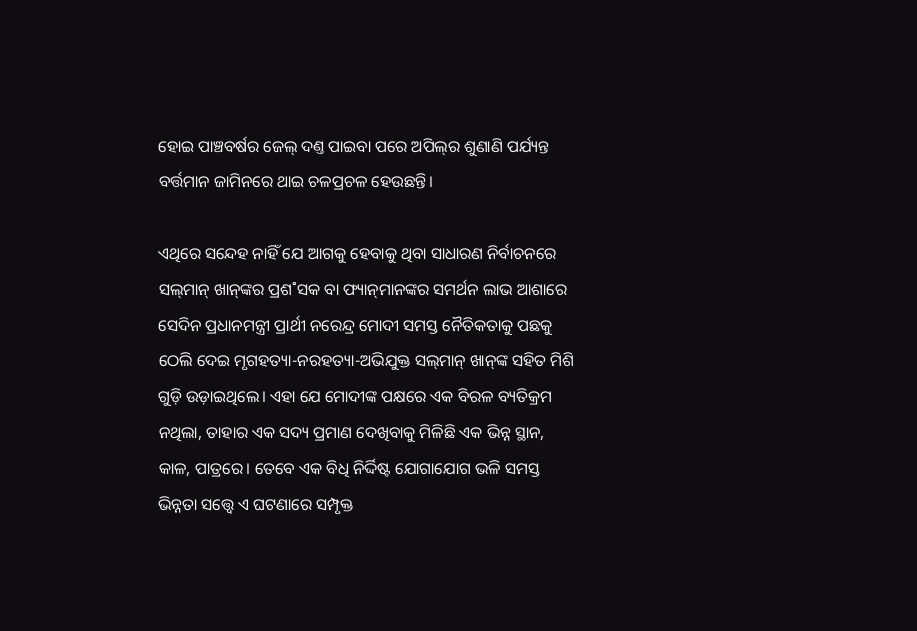ହୋଇ ପାଞ୍ଚବର୍ଷର ଜେଲ୍‌ ଦଣ୍ତ ପାଇବା ପରେ ଅପିଲ୍‌ର ଶୁଣାଣି ପର୍ଯ୍ୟନ୍ତ ବର୍ତ୍ତମାନ ଜାମିନରେ ଥାଇ ଚଳପ୍ରଚଳ ହେଉଛନ୍ତି।

ଏଥିରେ ସନ୍ଦେହ ନାହିଁ ଯେ ଆଗକୁ ହେବାକୁ ଥିବା ସାଧାରଣ ନିର୍ବାଚନରେ ସଲ୍‌ମାନ୍‌ ଖାନ୍‌ଙ୍କର ପ୍ରଶ˚ସକ ବା ଫ୍ୟାନ୍‌ମାନଙ୍କର ସମର୍ଥନ ଲାଭ ଆଶାରେ ସେଦିନ ପ୍ରଧାନମନ୍ତ୍ରୀ ପ୍ରାର୍ଥୀ ନରେନ୍ଦ୍ର ମୋଦୀ ସମସ୍ତ ନୈତିକତାକୁ ପଛକୁ ଠେଲି ଦେଇ ମୃଗହତ୍ୟା-ନରହତ୍ୟା-ଅଭିଯୁକ୍ତ ସଲ୍‌ମାନ୍‌ ଖାନ୍‌ଙ୍କ ସହିତ ମିଶି ଗୁଡ଼ି ଉଡ଼ାଇଥିଲେ। ଏହା ଯେ ମୋଦୀଙ୍କ ପକ୍ଷରେ ଏକ ବିରଳ ବ୍ୟତିକ୍ରମ ନଥିଲା, ତାହାର ଏକ ସଦ୍ୟ ପ୍ରମାଣ ଦେଖିବାକୁ ମିଳିଛି ଏକ ଭିନ୍ନ ସ୍ଥାନ, କାଳ, ପାତ୍ରରେ। ତେବେ ଏକ ବିଧି ନିର୍ଦ୍ଦିଷ୍ଟ ଯୋଗାଯୋଗ ଭଳି ସମସ୍ତ ଭିନ୍ନତା ସତ୍ତ୍ବେ ଏ ଘଟଣାରେ ସମ୍ପୃକ୍ତ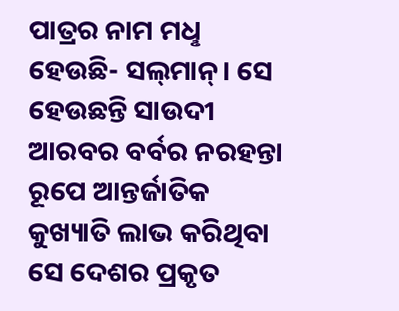ପାତ୍ରର ନାମ ମଧୢ ହେଉଛି- ସଲ୍‌ମାନ୍‌। ସେ ହେଉଛନ୍ତି ସାଉଦୀ ଆରବର ବର୍ବର ନରହନ୍ତା ରୂପେ ଆନ୍ତର୍ଜାତିକ କୁଖ୍ୟାତି ଲାଭ କରିଥିବା ସେ ଦେଶର ପ୍ରକୃତ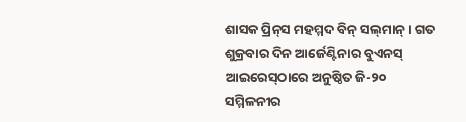ଶାସକ ପ୍ରିନ୍‌ସ ମହମ୍ମଦ ବିନ୍‌ ସଲ୍‌ମାନ୍‌। ଗତ ଶୁକ୍ରବାର ଦିନ ଆର୍ଜେଣ୍ଟିନାର ବୁଏନସ୍‌ ଆଇରେସ୍‌ଠାରେ ଅନୁଷ୍ଠିତ ଜି-୨୦ ସମ୍ମିଳନୀର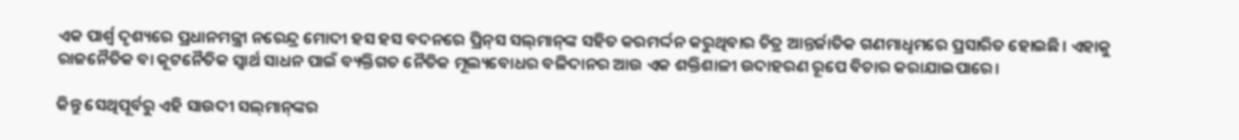ଏକ ପାର୍ଶ୍ବ ଦୃଶ୍ୟରେ ପ୍ରଧାନମନ୍ତ୍ରୀ ନରେନ୍ଦ୍ର ମୋଦୀ ହସ ହସ ବଦନରେ ପ୍ରିନ୍‌ସ ସଲ୍‌ମାନ୍‌ଙ୍କ ସହିତ କରମର୍ଦ୍ଦନ କରୁଥିବାର ଚିତ୍ର ଆନ୍ତର୍ଜାତିକ ଗଣମାଧୢମରେ ପ୍ରସାରିତ ହୋଇଛି। ଏହାକୁ ରାଜନୈତିକ ବା କୂଟନୈତିକ ସ୍ବାର୍ଥ ସାଧନ ପାଇଁ ବ୍ୟକ୍ତିଗତ ନୈତିକ ମୂଲ୍ୟବୋଧର ବଳିଦାନର ଆଉ ଏକ ଶକ୍ତିଶାଳୀ ଉଦାହରଣ ରୂପେ ବିଚାର କରାଯାଇପାରେ।

କିନ୍ତୁ ସେଥିପୂର୍ବରୁ ଏହି ସାଉଦୀ ସଲ୍‌ମାନ୍‌ଙ୍କର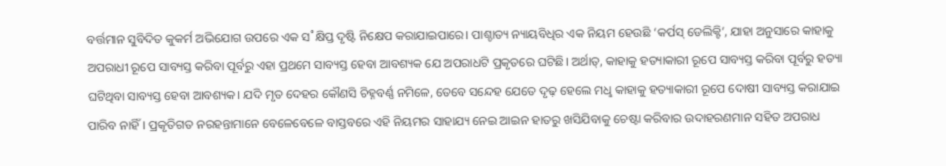ବର୍ତ୍ତମାନ ସୁବିଦିତ କୁକର୍ମ ଅଭିଯୋଗ ଉପରେ ଏକ ସ˚କ୍ଷିପ୍ତ ଦୃଷ୍ଟି ନିକ୍ଷେପ କରାଯାଇପାରେ। ପାଶ୍ଚାତ୍ୟ ନ୍ୟାୟବିଧିର ଏକ ନିୟମ ହେଉଛି ‘କର୍ପସ୍‌ ଡେଲିକ୍ଟି’, ଯାହା ଅନୁସାରେ କାହାକୁ ଅପରାଧୀ ରୂପେ ସାବ୍ୟସ୍ତ କରିବା ପୂର୍ବରୁ ଏହା ପ୍ରଥମେ ସାବ୍ୟସ୍ତ ହେବା ଆବଶ୍ୟକ ଯେ ଅପରାଧଟି ପ୍ରକୃତରେ ଘଟିଛି। ଅର୍ଥାତ୍‌, କାହାକୁ ହତ୍ୟାକାରୀ ରୂପେ ସାବ୍ୟସ୍ତ କରିବା ପୂର୍ବରୁ ହତ୍ୟା ଘଟିଥିବା ସାବ୍ୟସ୍ତ ହେବା ଆବଶ୍ୟକ। ଯଦି ମୃତ ଦେହର କୌଣସି ଚିହ୍ନବର୍ଣ୍ଣ ନମିଳେ, ତେବେ ସନ୍ଦେହ ଯେତେ ଦୃଢ଼ ହେଲେ ମଧୢ କାହାକୁ ହତ୍ୟାକାରୀ ରୂପେ ଦୋଷୀ ସାବ୍ୟସ୍ତ କରାଯାଇ ପାରିବ ନାହିଁ। ପ୍ରକୃତିଗତ ନରହନ୍ତାମାନେ ବେଳେବେଳେ ବାସ୍ତବରେ ଏହି ନିୟମର ସାହାଯ୍ୟ ନେଇ ଆଇନ ହାତରୁ ଖସିଯିବାକୁ ଚେଷ୍ଟା କରିବାର ଉଦାହରଣମାନ ସହିତ ଅପରାଧ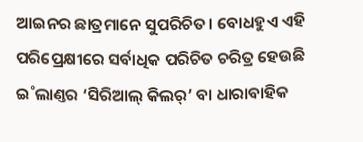ଆଇନର ଛାତ୍ରମାନେ ସୁପରିଚିତ। ବୋଧହୁଏ ଏହି ପରିପ୍ରେକ୍ଷୀରେ ସର୍ବାଧିକ ପରିଚିତ ଚରିତ୍ର ହେଉଛି ଇ˚ଲାଣ୍ତର ‘ସିରିଆଲ୍‌ କିଲର‌୍‌’ ବା ଧାରାବାହିକ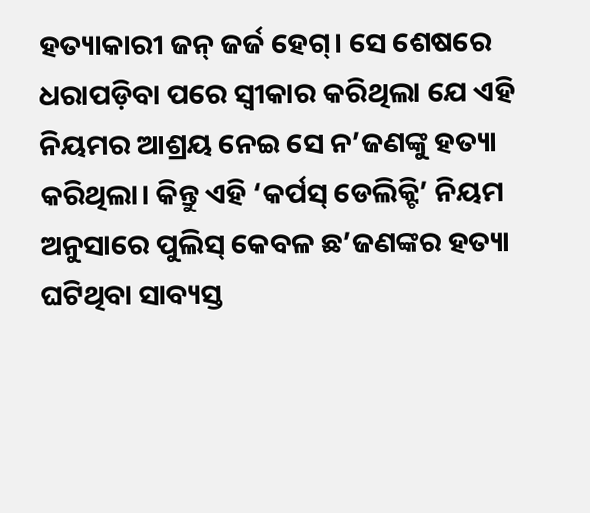ହତ୍ୟାକାରୀ ଜନ୍‌ ଜର୍ଜ ହେଗ୍‌। ସେ ଶେଷରେ ଧରାପଡ଼ିବା ପରେ ସ୍ବୀକାର କରିଥିଲା ଯେ ଏହି ନିୟମର ଆଶ୍ରୟ ନେଇ ସେ ନ’ଜଣଙ୍କୁ ହତ୍ୟା କରିଥିଲା। କିନ୍ତୁ ଏହି ‘କର୍ପସ୍‌ ଡେଲିକ୍ଟି’ ନିୟମ ଅନୁସାରେ ପୁଲିସ୍‌ କେବଳ ଛ’ଜଣଙ୍କର ହତ୍ୟା ଘଟିଥିବା ସାବ୍ୟସ୍ତ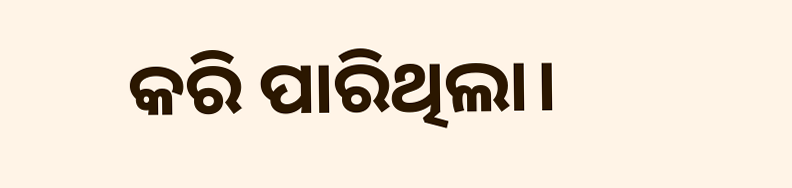କରି ପାରିଥିଲା।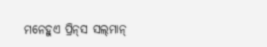ମନେହୁଏ ପ୍ରିନ୍‌ସ ସଲ୍‌ମାନ୍‌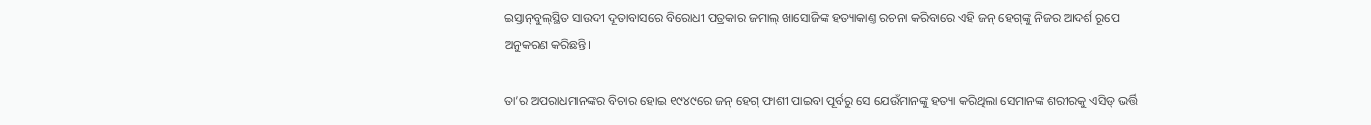ଇସ୍ତାନ୍‌ବୁଲ୍‌ସ୍ଥିତ ସାଉଦୀ ଦୂତାବାସରେ ବିରୋଧୀ ପତ୍ରକାର ଜମାଲ୍‌ ଖାସୋଜିଙ୍କ ହତ୍ୟାକାଣ୍ତ ରଚନା କରିବାରେ ଏହି ଜନ୍‌ ହେଗ୍‌ଙ୍କୁ ନିଜର ଆଦର୍ଶ ରୂପେ ଅନୁକରଣ କରିଛନ୍ତି।

ତା’ର ଅପରାଧମାନଙ୍କର ବିଚାର ହୋଇ ୧୯୪୯ରେ ଜନ୍‌ ହେଗ୍‌ ଫାଶୀ ପାଇବା ପୂର୍ବରୁ ସେ ଯେଉଁମାନଙ୍କୁ ହତ୍ୟା କରିଥିଲା ସେମାନଙ୍କ ଶରୀରକୁ ଏସିଡ୍‌ ଭର୍ତ୍ତି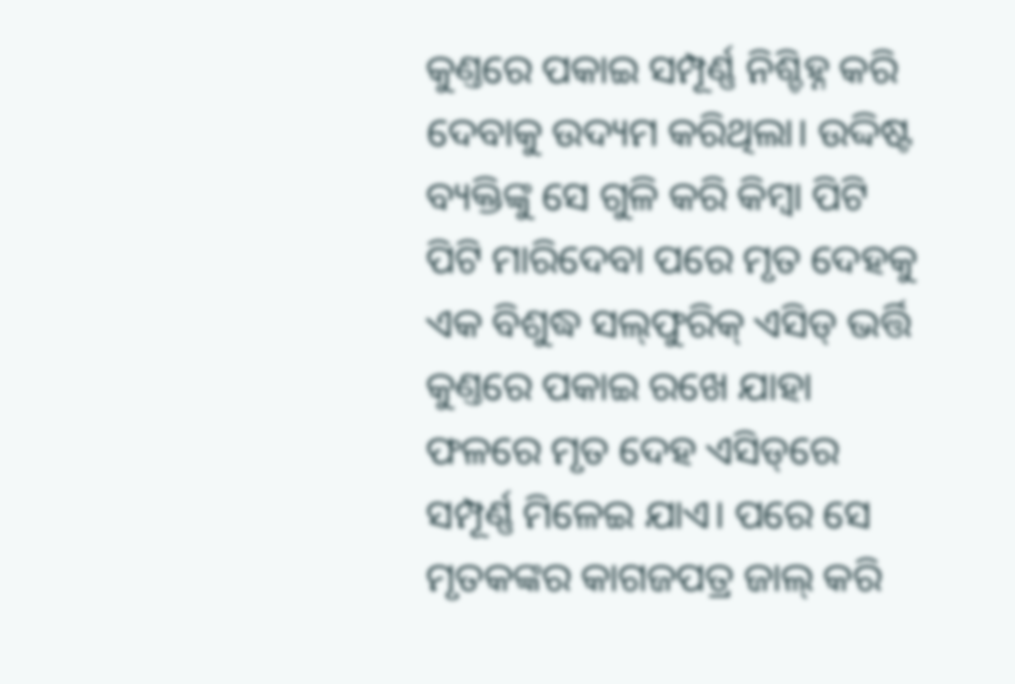କୁଣ୍ତରେ ପକାଇ ସମ୍ପୂର୍ଣ୍ଣ ନିଶ୍ଚିହ୍ନ କରି ଦେବାକୁ ଉଦ୍ୟମ କରିଥିଲା। ଉଦ୍ଦିଷ୍ଟ ବ୍ୟକ୍ତିଙ୍କୁ ସେ ଗୁଳି କରି କିମ୍ବା ପିଟି ପିଟି ମାରିଦେବା ପରେ ମୃତ ଦେହକୁ ଏକ ବିଶୁଦ୍ଧ ସଲ୍‌ଫୁରିକ୍‌ ଏସିଡ୍‌ ଭର୍ତ୍ତି କୁଣ୍ତରେ ପକାଇ ରଖେ ଯାହା ଫଳରେ ମୃତ ଦେହ ଏସିଡ୍‌ରେ ସମ୍ପୂର୍ଣ୍ଣ ମିଳେଇ ଯାଏ। ପରେ ସେ ମୃତକଙ୍କର କାଗଜପତ୍ର ଜାଲ୍‌ କରି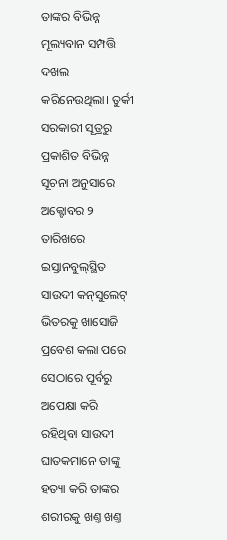ତାଙ୍କର ବିଭିନ୍ନ ମୂଲ୍ୟବାନ ସମ୍ପତ୍ତି ଦଖଲ କରିନେଉଥିଲା। ତୁର୍କୀ ସରକାରୀ ସୂତ୍ରରୁ ପ୍ରକାଶିତ ବିଭିନ୍ନ ସୂଚନା ଅନୁସାରେ ଅକ୍ଟୋବର ୨ ତାରିଖରେ ଇସ୍ତାନବୁଲ୍‌ସ୍ଥିତ ସାଉଦୀ କନ୍‌ସୁଲେଟ୍‌ ଭିତରକୁ ଖାସୋଜି ପ୍ରବେଶ କଲା ପରେ ସେଠାରେ ପୂର୍ବରୁ ଅପେକ୍ଷା କରି ରହିଥିବା ସାଉଦୀ ଘାତକମାନେ ତାଙ୍କୁ ହତ୍ୟା କରି ତାଙ୍କର ଶରୀରକୁ ଖଣ୍ତ ଖଣ୍ତ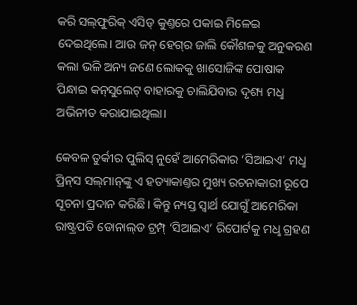କରି ସଲ୍‌ଫୁରିକ୍‌ ଏସିଡ୍‌ କୁଣ୍ତରେ ପକାଇ ମିଳେଇ ଦେଇଥିଲେ। ଆଉ ଜନ୍‌ ହେଗ୍‌ର ଜାଲି କୌଶଳକୁ ଅନୁକରଣ କଲା ଭଳି ଅନ୍ୟ ଜଣେ ଲୋକକୁ ଖାସୋଜିଙ୍କ ପୋଷାକ ପିନ୍ଧାଇ କନ୍‌ସୁଲେଟ୍‌ ବାହାରକୁ ଚାଲିଯିବାର ଦୃଶ୍ୟ ମଧୢ ଅଭିନୀତ କରାଯାଇଥିଲା।

କେବଳ ତୁର୍କୀର ପୁଲିସ୍‌ ନୁହେଁ ଆମେରିକାର ‘ସିଆଇଏ’ ମଧୢ ପ୍ରିନ୍‌ସ ସଲ୍‌ମାନ୍‌ଙ୍କୁ ଏ ହତ୍ୟାକାଣ୍ତର ମୁଖ୍ୟ ରଚନାକାରୀ ରୂପେ ସୂଚନା ପ୍ରଦାନ କରିଛି। କିନ୍ତୁ ନ୍ୟସ୍ତ ସ୍ବାର୍ଥ ଯୋଗୁଁ ଆମେରିକା ରାଷ୍ଟ୍ରପତି ଡୋନାଲ୍‌ଡ ଟ୍ରମ୍ପ୍‌ ‘ସିଆଇଏ’ ରିପୋର୍ଟକୁ ମଧୢ ଗ୍ରହଣ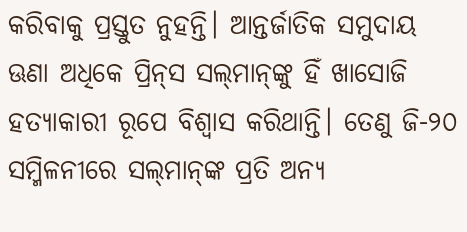କରିବାକୁ ପ୍ରସ୍ତୁତ ନୁହନ୍ତି। ଆନ୍ତର୍ଜାତିକ ସମୁଦାୟ ଊଣା ଅଧିକେ ପ୍ରିନ୍‌ସ ସଲ୍‌ମାନ୍‌ଙ୍କୁ ହିଁ ଖାସୋଜି ହତ୍ୟାକାରୀ ରୂପେ ବିଶ୍ବାସ କରିଥାନ୍ତି। ତେଣୁ ଜି-୨୦ ସମ୍ମିଳନୀରେ ସଲ୍‌ମାନ୍‌ଙ୍କ ପ୍ରତି ଅନ୍ୟ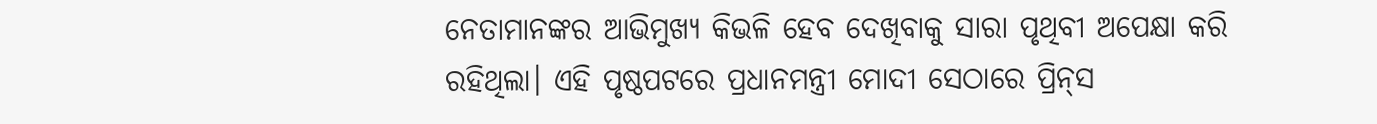ନେତାମାନଙ୍କର ଆଭିମୁଖ୍ୟ କିଭଳି ହେବ ଦେଖିବାକୁ ସାରା ପୃଥିବୀ ଅପେକ୍ଷା କରି ରହିଥିଲା। ଏହି ପୃଷ୍ଠପଟରେ ପ୍ରଧାନମନ୍ତ୍ରୀ ମୋଦୀ ସେଠାରେ ପ୍ରିନ୍‌ସ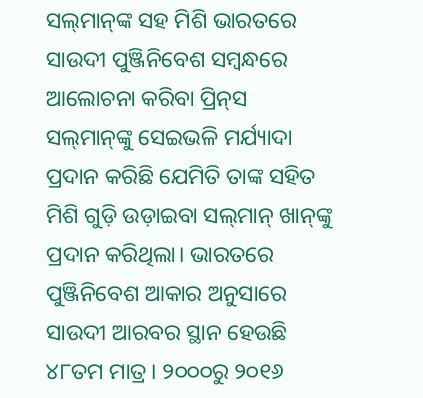ସଲ୍‌ମାନ୍‌ଙ୍କ ସହ ମିଶି ଭାରତରେ ସାଉଦୀ ପୁଞ୍ଜିନିବେଶ ସମ୍ବନ୍ଧରେ ଆଲୋଚନା କରିବା ପ୍ରିନ୍‌ସ ସଲ୍‌ମାନ୍‌ଙ୍କୁ ସେଇଭଳି ମର୍ଯ୍ୟାଦା ପ୍ରଦାନ କରିଛି ଯେମିତି ତାଙ୍କ ସହିତ ମିଶି ଗୁଡ଼ି ଉଡ଼ାଇବା ସଲ୍‌ମାନ୍‌ ଖାନ୍‌ଙ୍କୁ ପ୍ରଦାନ କରିଥିଲା। ଭାରତରେ ପୁଞ୍ଜିନିବେଶ ଆକାର ଅନୁସାରେ ସାଉଦୀ ଆରବର ସ୍ଥାନ ହେଉଛି ୪୮ତମ ମାତ୍ର। ୨୦୦୦ରୁ ୨୦୧୬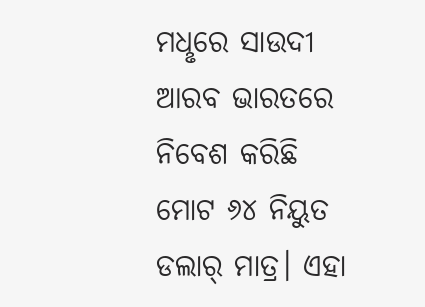ମଧୢରେ ସାଉଦୀ ଆରବ ଭାରତରେ ନିବେଶ କରିଛି ମୋଟ ୬୪ ନିୟୁତ ଡଲାର‌୍‌ ମାତ୍ର। ଏହା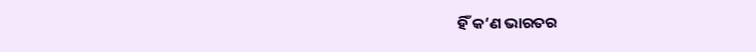ହିଁ କ’ଣ ଭାରତର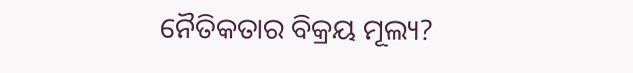ନୈତିକତାର ବିକ୍ରୟ ମୂଲ୍ୟ?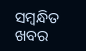ସମ୍ବନ୍ଧିତ ଖବର